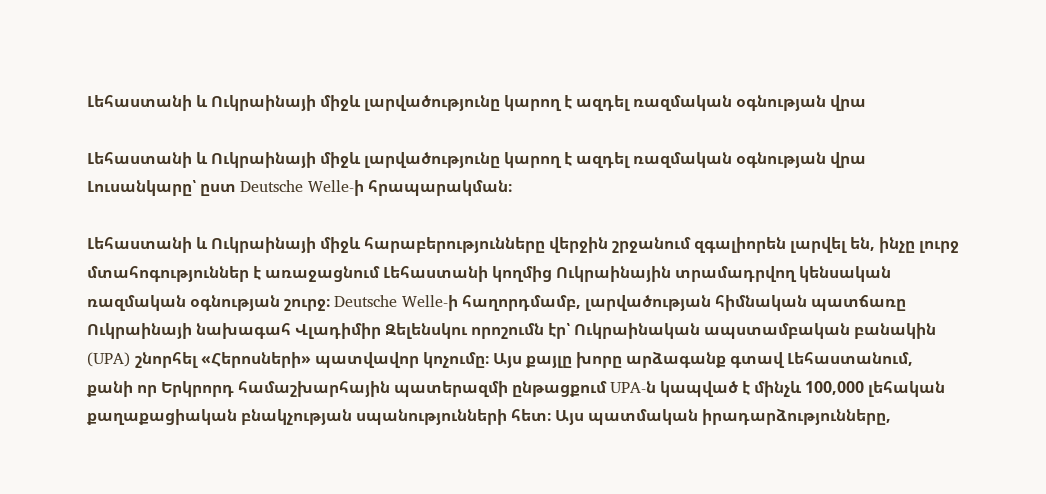Լեհաստանի և Ուկրաինայի միջև լարվածությունը կարող է ազդել ռազմական օգնության վրա

Լեհաստանի և Ուկրաինայի միջև լարվածությունը կարող է ազդել ռազմական օգնության վրա
Լուսանկարը՝ ըստ Deutsche Welle-ի հրապարակման։

Լեհաստանի և Ուկրաինայի միջև հարաբերությունները վերջին շրջանում զգալիորեն լարվել են, ինչը լուրջ մտահոգություններ է առաջացնում Լեհաստանի կողմից Ուկրաինային տրամադրվող կենսական ռազմական օգնության շուրջ։ Deutsche Welle-ի հաղորդմամբ, լարվածության հիմնական պատճառը Ուկրաինայի նախագահ Վլադիմիր Զելենսկու որոշումն էր՝ Ուկրաինական ապստամբական բանակին (UPA) շնորհել «Հերոսների» պատվավոր կոչումը։ Այս քայլը խորը արձագանք գտավ Լեհաստանում, քանի որ Երկրորդ համաշխարհային պատերազմի ընթացքում UPA-ն կապված է մինչև 100,000 լեհական քաղաքացիական բնակչության սպանությունների հետ։ Այս պատմական իրադարձությունները,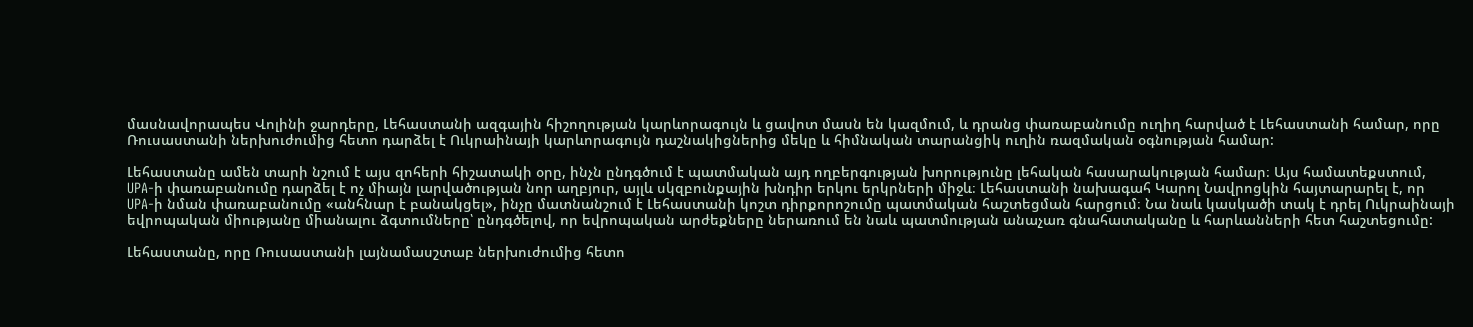մասնավորապես Վոլինի ջարդերը, Լեհաստանի ազգային հիշողության կարևորագույն և ցավոտ մասն են կազմում, և դրանց փառաբանումը ուղիղ հարված է Լեհաստանի համար, որը Ռուսաստանի ներխուժումից հետո դարձել է Ուկրաինայի կարևորագույն դաշնակիցներից մեկը և հիմնական տարանցիկ ուղին ռազմական օգնության համար:

Լեհաստանը ամեն տարի նշում է այս զոհերի հիշատակի օրը, ինչն ընդգծում է պատմական այդ ողբերգության խորությունը լեհական հասարակության համար։ Այս համատեքստում, UPA-ի փառաբանումը դարձել է ոչ միայն լարվածության նոր աղբյուր, այլև սկզբունքային խնդիր երկու երկրների միջև։ Լեհաստանի նախագահ Կարոլ Նավրոցկին հայտարարել է, որ UPA-ի նման փառաբանումը «անհնար է բանակցել», ինչը մատնանշում է Լեհաստանի կոշտ դիրքորոշումը պատմական հաշտեցման հարցում։ Նա նաև կասկածի տակ է դրել Ուկրաինայի եվրոպական միությանը միանալու ձգտումները՝ ընդգծելով, որ եվրոպական արժեքները ներառում են նաև պատմության անաչառ գնահատականը և հարևանների հետ հաշտեցումը:

Լեհաստանը, որը Ռուսաստանի լայնամասշտաբ ներխուժումից հետո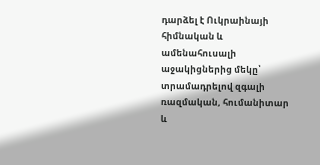դարձել է Ուկրաինայի հիմնական և ամենահուսալի աջակիցներից մեկը՝ տրամադրելով զգալի ռազմական, հումանիտար և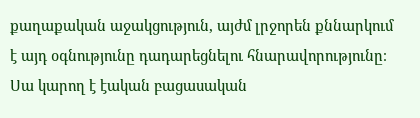քաղաքական աջակցություն, այժմ լրջորեն քննարկում է այդ օգնությունը դադարեցնելու հնարավորությունը։ Սա կարող է էական բացասական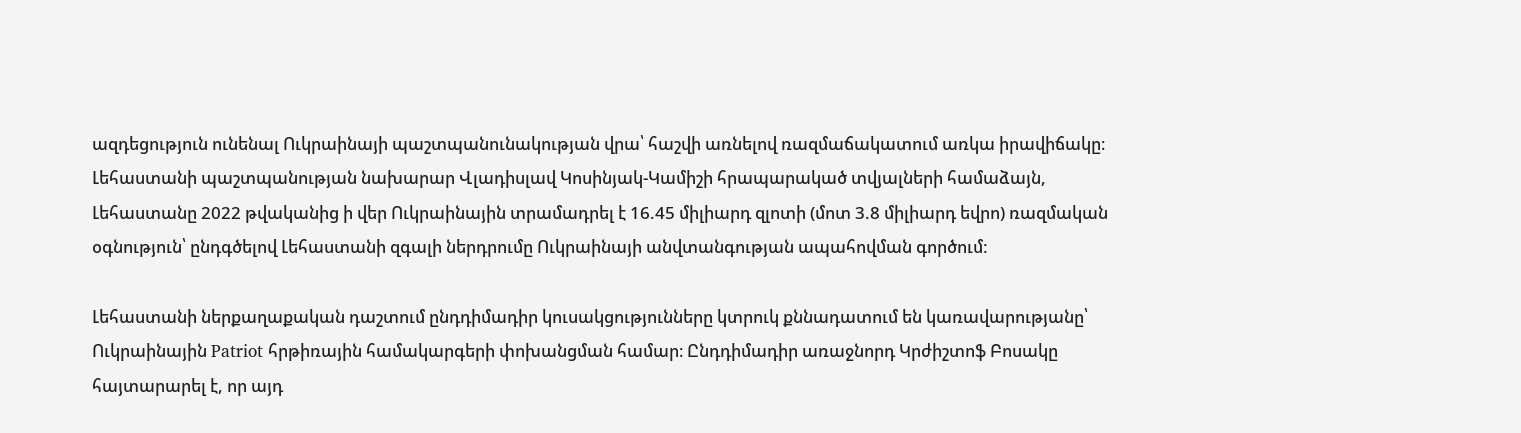ազդեցություն ունենալ Ուկրաինայի պաշտպանունակության վրա՝ հաշվի առնելով ռազմաճակատում առկա իրավիճակը։ Լեհաստանի պաշտպանության նախարար Վլադիսլավ Կոսինյակ-Կամիշի հրապարակած տվյալների համաձայն, Լեհաստանը 2022 թվականից ի վեր Ուկրաինային տրամադրել է 16.45 միլիարդ զլոտի (մոտ 3.8 միլիարդ եվրո) ռազմական օգնություն՝ ընդգծելով Լեհաստանի զգալի ներդրումը Ուկրաինայի անվտանգության ապահովման գործում:

Լեհաստանի ներքաղաքական դաշտում ընդդիմադիր կուսակցությունները կտրուկ քննադատում են կառավարությանը՝ Ուկրաինային Patriot հրթիռային համակարգերի փոխանցման համար։ Ընդդիմադիր առաջնորդ Կրժիշտոֆ Բոսակը հայտարարել է, որ այդ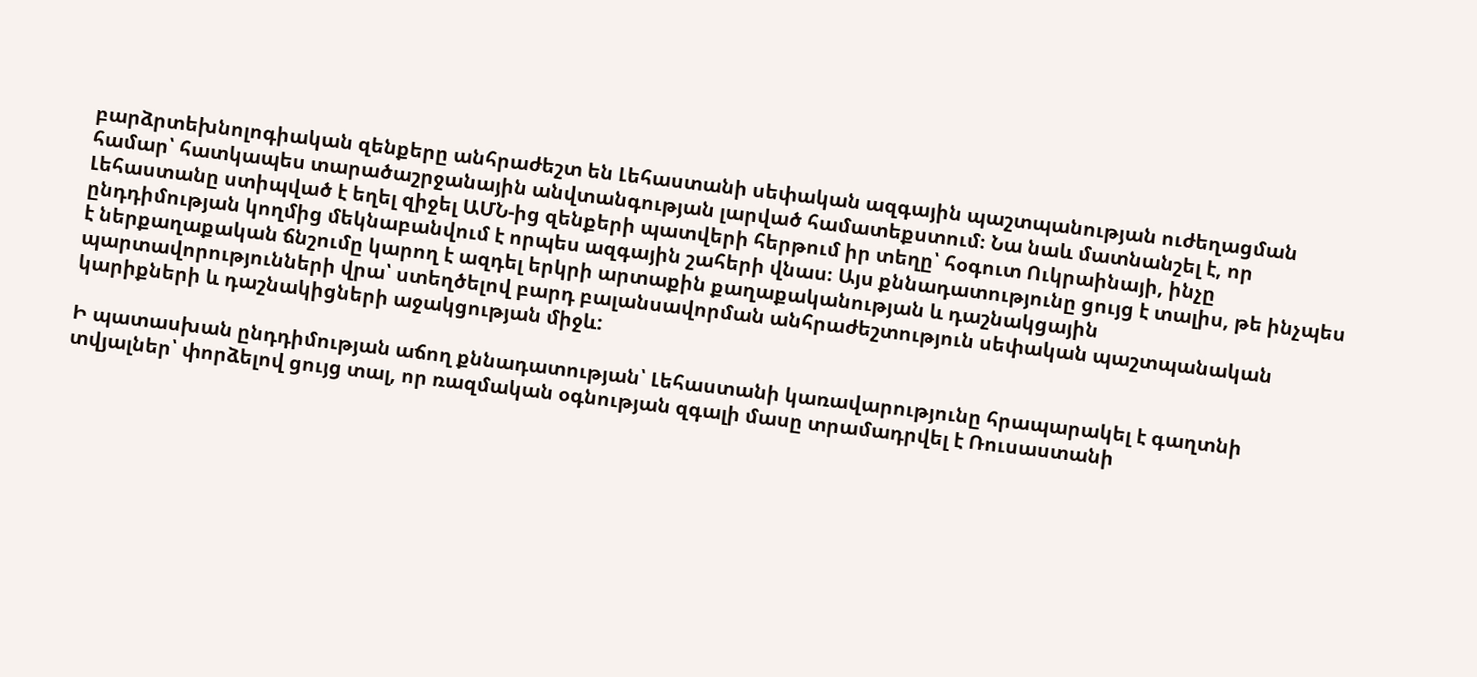բարձրտեխնոլոգիական զենքերը անհրաժեշտ են Լեհաստանի սեփական ազգային պաշտպանության ուժեղացման համար՝ հատկապես տարածաշրջանային անվտանգության լարված համատեքստում։ Նա նաև մատնանշել է, որ Լեհաստանը ստիպված է եղել զիջել ԱՄՆ-ից զենքերի պատվերի հերթում իր տեղը՝ հօգուտ Ուկրաինայի, ինչը ընդդիմության կողմից մեկնաբանվում է որպես ազգային շահերի վնաս։ Այս քննադատությունը ցույց է տալիս, թե ինչպես է ներքաղաքական ճնշումը կարող է ազդել երկրի արտաքին քաղաքականության և դաշնակցային պարտավորությունների վրա՝ ստեղծելով բարդ բալանսավորման անհրաժեշտություն սեփական պաշտպանական կարիքների և դաշնակիցների աջակցության միջև:

Ի պատասխան ընդդիմության աճող քննադատության՝ Լեհաստանի կառավարությունը հրապարակել է գաղտնի տվյալներ՝ փորձելով ցույց տալ, որ ռազմական օգնության զգալի մասը տրամադրվել է Ռուսաստանի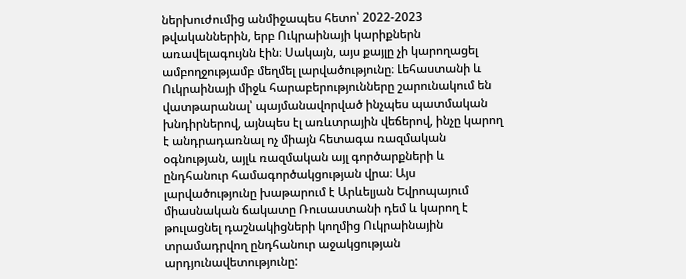ներխուժումից անմիջապես հետո՝ 2022-2023 թվականներին, երբ Ուկրաինայի կարիքներն առավելագույնն էին։ Սակայն, այս քայլը չի կարողացել ամբողջությամբ մեղմել լարվածությունը։ Լեհաստանի և Ուկրաինայի միջև հարաբերությունները շարունակում են վատթարանալ՝ պայմանավորված ինչպես պատմական խնդիրներով, այնպես էլ առևտրային վեճերով, ինչը կարող է անդրադառնալ ոչ միայն հետագա ռազմական օգնության, այլև ռազմական այլ գործարքների և ընդհանուր համագործակցության վրա։ Այս լարվածությունը խաթարում է Արևելյան Եվրոպայում միասնական ճակատը Ռուսաստանի դեմ և կարող է թուլացնել դաշնակիցների կողմից Ուկրաինային տրամադրվող ընդհանուր աջակցության արդյունավետությունը: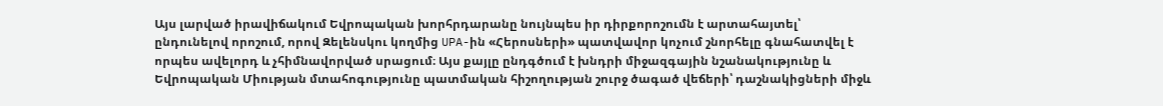Այս լարված իրավիճակում Եվրոպական խորհրդարանը նույնպես իր դիրքորոշումն է արտահայտել՝ ընդունելով որոշում, որով Զելենսկու կողմից UPA-ին «Հերոսների» պատվավոր կոչում շնորհելը գնահատվել է որպես ավելորդ և չհիմնավորված սրացում։ Այս քայլը ընդգծում է խնդրի միջազգային նշանակությունը և Եվրոպական Միության մտահոգությունը պատմական հիշողության շուրջ ծագած վեճերի՝ դաշնակիցների միջև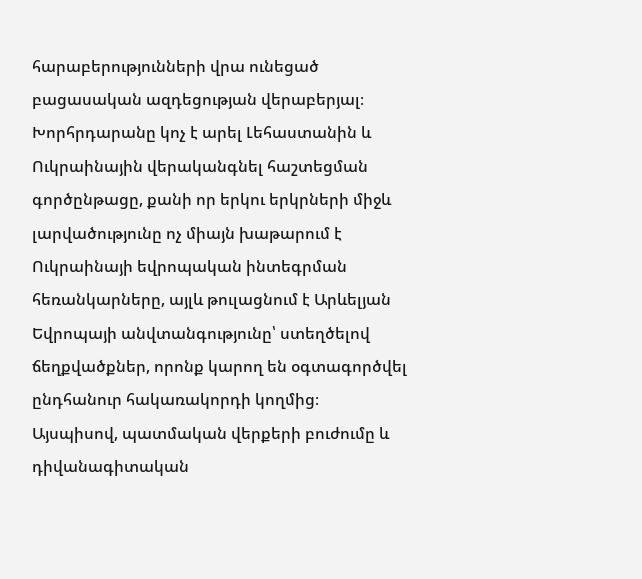հարաբերությունների վրա ունեցած բացասական ազդեցության վերաբերյալ։ Խորհրդարանը կոչ է արել Լեհաստանին և Ուկրաինային վերականգնել հաշտեցման գործընթացը, քանի որ երկու երկրների միջև լարվածությունը ոչ միայն խաթարում է Ուկրաինայի եվրոպական ինտեգրման հեռանկարները, այլև թուլացնում է Արևելյան Եվրոպայի անվտանգությունը՝ ստեղծելով ճեղքվածքներ, որոնք կարող են օգտագործվել ընդհանուր հակառակորդի կողմից։ Այսպիսով, պատմական վերքերի բուժումը և դիվանագիտական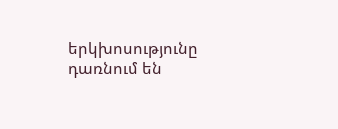երկխոսությունը դառնում են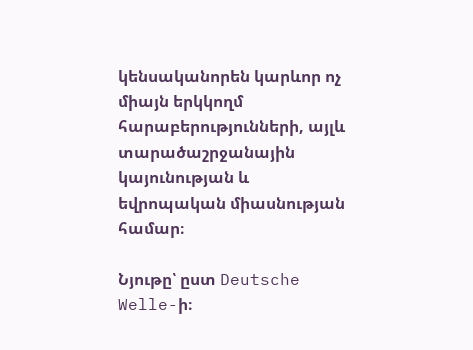կենսականորեն կարևոր ոչ միայն երկկողմ հարաբերությունների, այլև տարածաշրջանային կայունության և եվրոպական միասնության համար։

Նյութը՝ ըստ Deutsche Welle-ի։